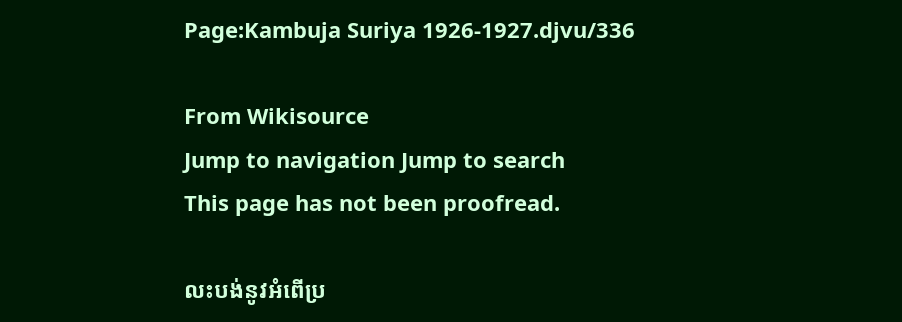Page:Kambuja Suriya 1926-1927.djvu/336

From Wikisource
Jump to navigation Jump to search
This page has not been proofread.

លះបង់នូវអំពើប្រ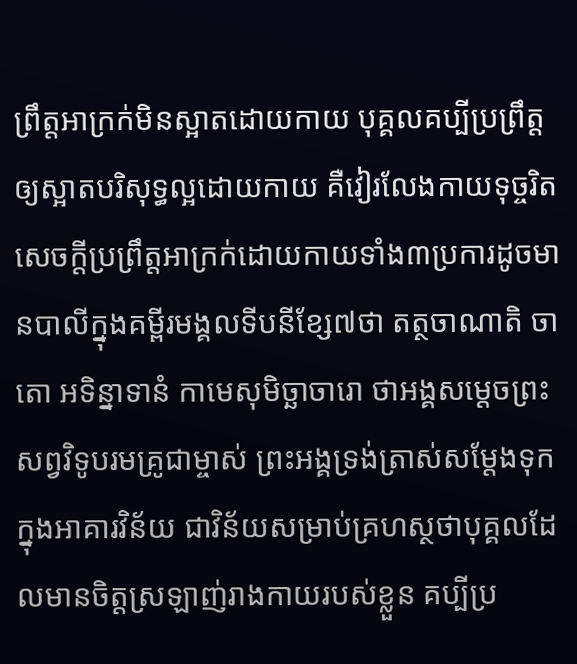ព្រឹត្តអាក្រក់មិនស្អាតដោយកាយ បុគ្គលគប្បីប្រព្រឹត្តឲ្យស្អាតបរិសុទ្ធល្អដោយកាយ គឺវៀរលែងកាយទុច្ចរិត សេចក្ដីប្រព្រឹត្តអាក្រក់ដោយកាយទាំង៣ប្រការដូចមានបាលីក្នុងគម្ពីរមង្គលទីបនីខ្សែ៧ថា តត្ថចាណាតិ ចាតោ អទិន្នាទានំ កាមេសុមិច្ឆាចារោ ថាអង្គសម្ដេចព្រះសព្វវិទូបរមគ្រូជាម្ចាស់ ព្រះអង្គទ្រង់ត្រាស់សម្ដែងទុកក្នុងអាគារវិន័យ ជាវិន័យសម្រាប់គ្រហស្ថថាបុគ្គលដែលមានចិត្តស្រឡាញ់រាងកាយរបស់ខ្លួន គប្បីប្រ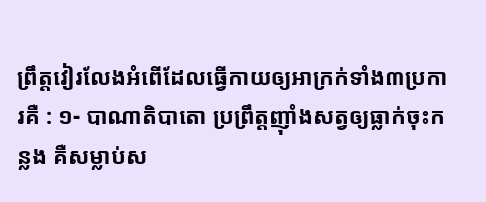ព្រឹត្តវៀរលែងអំពើដែលធ្វើកាយឲ្យអាក្រក់ទាំង៣ប្រការគឺ : ១- បាណាតិបាតោ ប្រព្រឹត្តញ៉ាំងសត្វឲ្យធ្លាក់ចុះកន្លង គឺសម្លាប់ស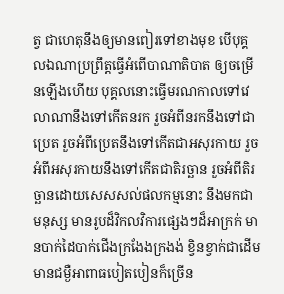ត្វ ជាហេតុនឹងឲ្យមានពៀរទៅខាងមុខ បើបុគ្គលឯណាប្រព្រឹត្តធ្វើអំពើបាណាតិបាត ឲ្យចម្រើនឡើងហើយ បុគ្គលនោះធ្វើមរណកាលទៅវេលាណានឹងទៅកើតនរក រួចអំពីនរកនឹងទៅជាប្រេត រួចអំពីប្រេតនឹងទៅកើតជាអសុរកាយ រួចអំពីអសុរកាយនឹងទៅកើតជាតិរច្ឆាន រួចអំពីតិរច្ឆានដោយសេសសល់ផលកម្មនោះ នឹងមកជាមនុស្ស មានរូបដ៏វិកលវិការផ្សេងៗដ៏អាក្រក់ មានបាក់ដៃបាក់ជើងក្រងែងក្រងង់ ខ្វិនខ្វាក់ជាដើម មានជម្ងឺអាពាធបៀតបៀនក៏ច្រើន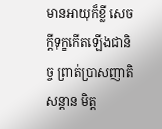មានអាយុក៏ខ្លី សេចក្ដីទុក្ខកើតឡើងជានិច្ច ព្រាត់ប្រាសញាតិសន្ដាន មិត្ត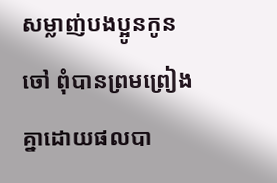សម្លាញ់បងប្អូនកូនចៅ ពុំបានព្រមព្រៀងគ្នាដោយផលបា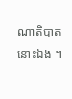ណាតិបាតនោះឯង ។